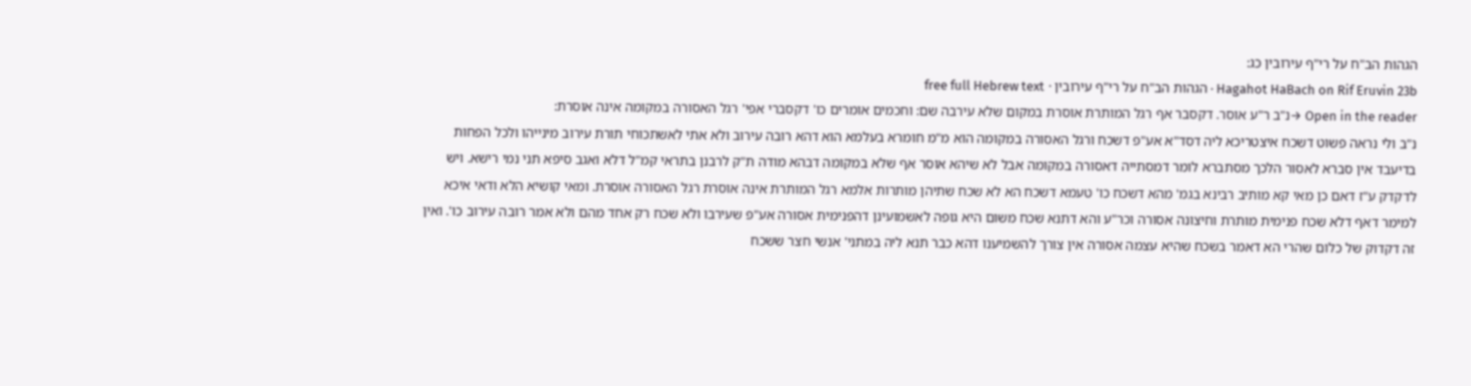הגהות הב"ח על רי"ף עירובין כג:
Hagahot HaBach on Rif Eruvin 23b · הגהות הב"ח על רי"ף עירובין · free full Hebrew text
Open in the reader →נ"ב ר"ע אוסר. דקסבר אף רגל המותרת אוסרת במקום שלא עירבה שם: וחכמים אומרים כו' דקסברי אפי' רגל האסורה במקומה אינה אוסרת:
נ"ב ולי נראה פשוט דשכח איצטריכא ליה דסד"א אע"פ דשכח ורגל האסורה במקומה הוא מ"מ חומרא בעלמא הוא דהא רובה עירוב ולא אתי לאשתכוחי תורת עירוב מינייהו ולכל הפחות בדיעבד אין סברא לאסור הלכך מסתברא לומר דמסתייה דאסורה במקומה אבל לא שיהא אוסר אף שלא במקומה דבהא מודה ת"ק לרבנן בתראי קמ"ל דלא ואגב סיפא תני נמי רישא. ויש לדקדק ע"ז דאם כן מאי קא מותיב רבינא בגמ' מהא דשכח כו' טעמא דשכח הא לא שכח שתיהן מותרות אלמא רגל המותרת אינה אוסרת רגל האסורה אוסרת. ומאי קושיא הלא ודאי איכא למימר דאף דלא שכח פנימית מותרת וחיצונה אסורה וכר"ע והא דתנא שכח משום היא גופה לאשמועינן דהפנימית אסורה אע"פ שעירבו ולא שכח רק אחד מהם ולא אמר רובה עירוב כו'. ואין זה דקדוק של כלום שהרי הא דאמר בשכח שהיא עצמה אסורה אין צורך להשמיענו דהא כבר תנא ליה במתני' אנשי חצר ששכח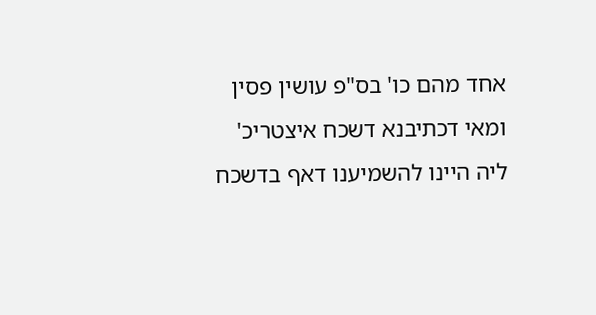אחד מהם כו' בס"פ עושין פסין ומאי דכתיבנא דשכח איצטריכ' ליה היינו להשמיענו דאף בדשכח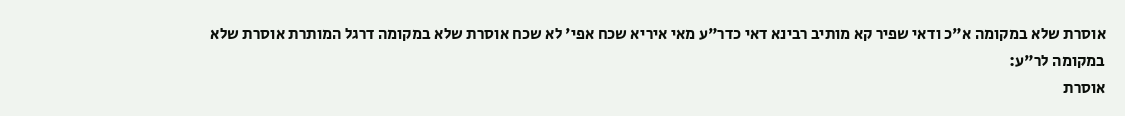אוסרת שלא במקומה א"כ ודאי שפיר קא מותיב רבינא דאי כדר"ע מאי איריא שכח אפי' לא שכח אוסרת שלא במקומה דרגל המותרת אוסרת שלא במקומה לר"ע:
אוסרת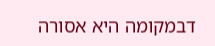דבמקומה היא אסורה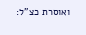ואוסרת כצ"ל: